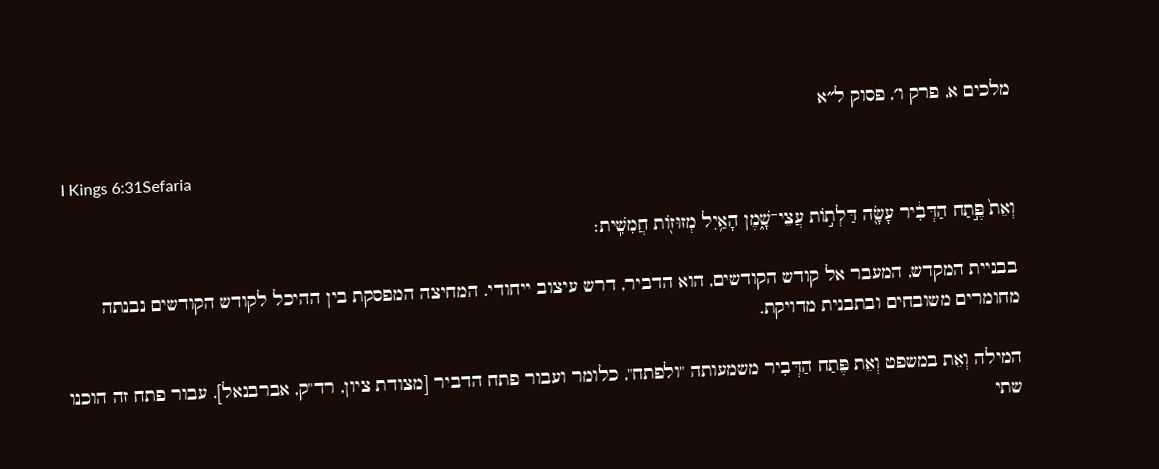מלכים א, פרק ו׳, פסוק ל״א

I Kings 6:31Sefaria

וְאֵת֙ פֶּ֣תַח הַדְּבִ֔יר עָשָׂ֖ה דַּלְת֣וֹת עֲצֵי־שָׁ֑מֶן הָאַ֥יִל מְזוּז֖וֹת חֲמִשִֽׁית׃

בבניית המקדש, המעבר אל קודש הקודשים, הוא הדביר, דרש עיצוב ייחודי. המחיצה המפסקת בין ההיכל לקודש הקודשים נבנתה מחומרים משובחים ובתבנית מדויקת.

המילה וְאֵת במשפט וְאֵת פֶּתַח הַדְּבִיר משמעותה "ולפתח", כלומר ועבור פתח הדביר [מצודת ציון, רד"ק, אברבנאל]. עבור פתח זה הוכנו שתי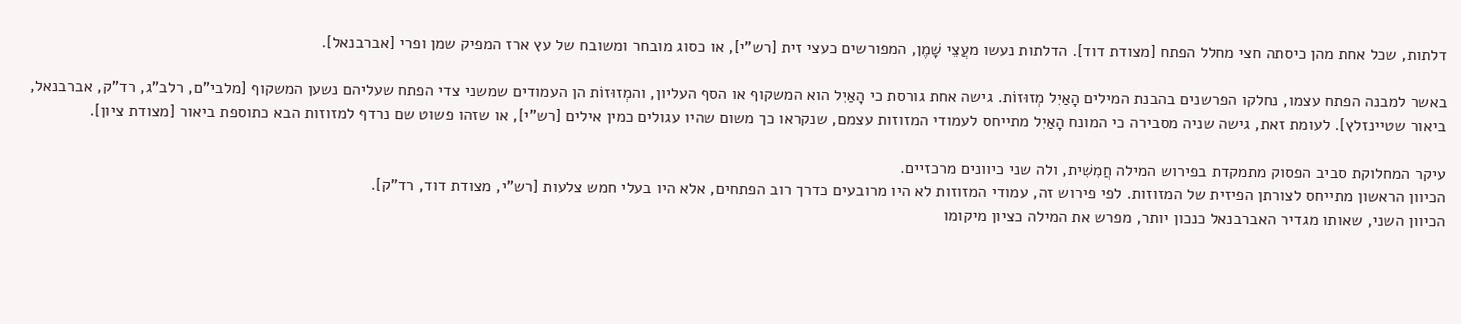דלתות, שכל אחת מהן כיסתה חצי מחלל הפתח [מצודת דוד]. הדלתות נעשו מעֲצֵי שָׁמֶן, המפורשים כעצי זית [רש"י], או כסוג מובחר ומשובח של עץ ארז המפיק שמן ופרי [אברבנאל].

באשר למבנה הפתח עצמו, נחלקו הפרשנים בהבנת המילים הָאַיִל מְזוּזוֹת. גישה אחת גורסת כי הָאַיִל הוא המשקוף או הסף העליון, והמְזוּזוֹת הן העמודים שמשני צדי הפתח שעליהם נשען המשקוף [מלבי"ם, רלב"ג, רד"ק, אברבנאל, ביאור שטיינזלץ]. לעומת זאת, גישה שניה מסבירה כי המונח הָאַיִל מתייחס לעמודי המזוזות עצמם, שנקראו כך משום שהיו עגולים כמין אילים [רש"י], או שזהו פשוט שם נרדף למזוזות הבא כתוספת ביאור [מצודת ציון].

עיקר המחלוקת סביב הפסוק מתמקדת בפירוש המילה חֲמִשִׁית, ולה שני כיוונים מרכזיים.
הכיוון הראשון מתייחס לצורתן הפיזית של המזוזות. לפי פירוש זה, עמודי המזוזות לא היו מרובעים כדרך רוב הפתחים, אלא היו בעלי חמש צלעות [רש"י, מצודת דוד, רד"ק].
הכיוון השני, שאותו מגדיר האברבנאל כנכון יותר, מפרש את המילה כציון מיקומו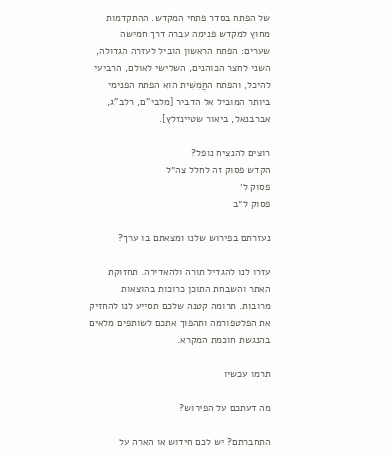של הפתח בסדר פתחי המקדש. ההתקדמות מחוץ למקדש פנימה עברה דרך חמישה שערים: הפתח הראשון הוביל לעזרה הגדולה, השני לחצר הכוהנים, השלישי לאולם, הרביעי להיכל, והפתח החֲמִשִׁית הוא הפתח הפנימי ביותר המוביל אל הדביר [מלבי"ם, רלב"ג, אברבנאל, ביאור שטיינזלץ].

רוצים להנציח נופל?
הקדש פסוק זה לחלל צה״ל
פסוק ל׳
פסוק ל״ב

נעזרתם בפירוש שלנו ומצאתם בו ערך?

עזרו לנו להגדיל תורה ולהאדירה. תחזוקת האתר והשבחת התוכן כרוכות בהוצאות מרובות. תרומה קטנה שלכם תסייע לנו להחזיק את הפלטפורמה ותהפוך אתכם לשותפים מלאים בהנגשת חוכמת המקרא.

תרמו עכשיו

מה דעתכם על הפירוש?

התחברתם? יש לכם חידוש או הארה על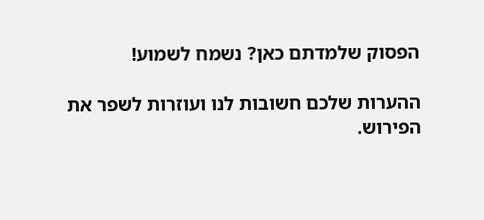הפסוק שלמדתם כאן? נשמח לשמוע!

ההערות שלכם חשובות לנו ועוזרות לשפר את הפירוש.